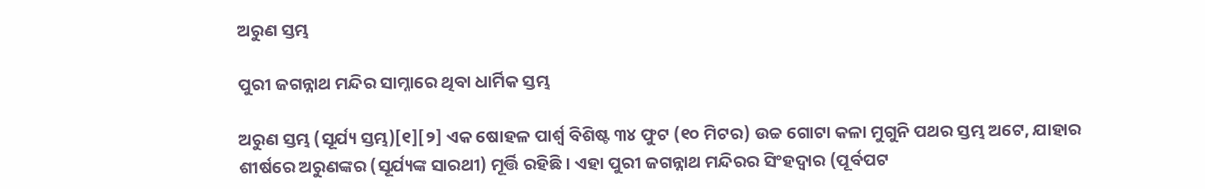ଅରୁଣ ସ୍ତମ୍ଭ

ପୁରୀ ଜଗନ୍ନାଥ ମନ୍ଦିର ସାମ୍ନାରେ ଥିବା ଧାର୍ମିକ ସ୍ତମ୍ଭ

ଅରୁଣ ସ୍ତମ୍ଭ (ସୂର୍ଯ୍ୟ ସ୍ତମ୍ଭ)[୧][୨] ଏକ ଷୋହଳ ପାର୍ଶ୍ୱ ବିଶିଷ୍ଟ ୩୪ ଫୁଟ (୧୦ ମିଟର) ଉଚ୍ଚ ଗୋଟା କଳା ମୁଗୁନି ପଥର ସ୍ତମ୍ଭ ଅଟେ, ଯାହାର ଶୀର୍ଷରେ ଅରୁଣଙ୍କର (ସୂର୍ଯ୍ୟଙ୍କ ସାରଥୀ) ମୂର୍ତ୍ତି ରହିଛି । ଏହା ପୁରୀ ଜଗନ୍ନାଥ ମନ୍ଦିରର ସିଂହଦ୍ୱାର (ପୂର୍ବପଟ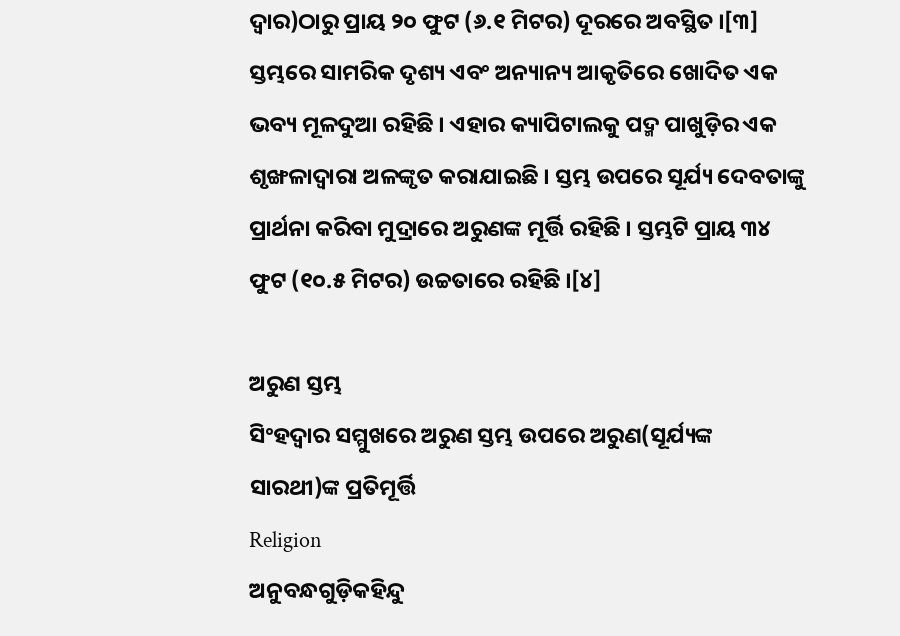ଦ୍ୱାର)ଠାରୁ ପ୍ରାୟ ୨୦ ଫୁଟ (୬.୧ ମିଟର) ଦୂରରେ ଅବସ୍ଥିତ ।[୩] ସ୍ତମ୍ଭରେ ସାମରିକ ଦୃଶ୍ୟ ଏବଂ ଅନ୍ୟାନ୍ୟ ଆକୃତିରେ ଖୋଦିତ ଏକ ଭବ୍ୟ ମୂଳଦୁଆ ରହିଛି । ଏହାର କ୍ୟାପିଟାଲକୁ ପଦ୍ମ ପାଖୁଡ଼ିର ଏକ ଶୃଙ୍ଖଳାଦ୍ୱାରା ଅଳଙ୍କୃତ କରାଯାଇଛି । ସ୍ତମ୍ଭ ଉପରେ ସୂର୍ଯ୍ୟ ଦେବତାଙ୍କୁ ପ୍ରାର୍ଥନା କରିବା ମୁଦ୍ରାରେ ଅରୁଣଙ୍କ ମୂର୍ତ୍ତି ରହିଛି । ସ୍ତମ୍ଭଟି ପ୍ରାୟ ୩୪ ଫୁଟ (୧୦.୫ ମିଟର) ଉଚ୍ଚତାରେ ରହିଛି ।[୪]

ଅରୁଣ ସ୍ତମ୍ଭ
ସିଂହଦ୍ୱାର ସମ୍ମୁଖରେ ଅରୁଣ ସ୍ତମ୍ଭ ଉପରେ ଅରୁଣ(ସୂର୍ଯ୍ୟଙ୍କ ସାରଥୀ)ଙ୍କ ପ୍ରତିମୂର୍ତ୍ତି
Religion
ଅନୁବନ୍ଧଗୁଡ଼ିକହିନ୍ଦୁ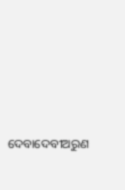ଦେବାଦେବୀଅରୁଣ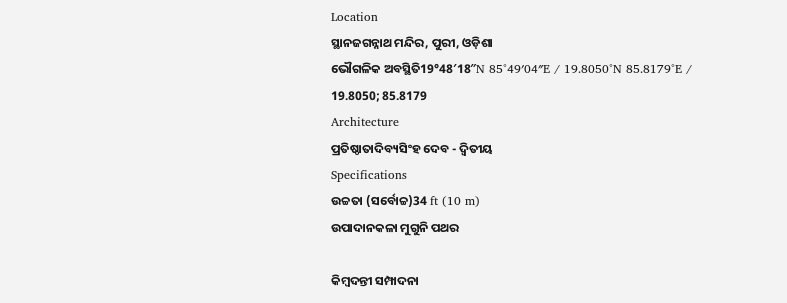Location
ସ୍ଥାନଜଗନ୍ନାଥ ମନ୍ଦିର, ପୁରୀ, ଓଡ଼ିଶା
ଭୌଗଳିକ ଅବସ୍ଥିତି19°48′18″N 85°49′04″E / 19.8050°N 85.8179°E / 19.8050; 85.8179
Architecture
ପ୍ରତିଷ୍ଠାତାଦିବ୍ୟସିଂହ ଦେବ - ଦ୍ୱିତୀୟ
Specifications
ଉଚ୍ଚତା (ସର୍ବୋଚ୍ଚ)34 ft (10 m)
ଉପାଦାନକଳା ମୁଗୁନି ପଥର

କିମ୍ବଦନ୍ତୀ ସମ୍ପାଦନା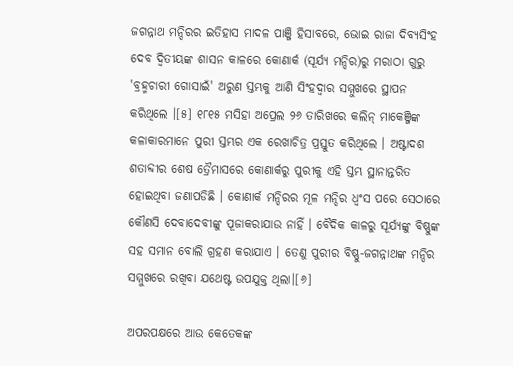ଜଗନ୍ନାଥ ମନ୍ଦିରର ଇତିହାସ ମାଦଳ ପାଞ୍ଜି ହିସାବରେ, ଭୋଇ ରାଜା ଦିବ୍ୟସିଂହ ଦେବ ଦ୍ୱିତୀୟଙ୍କ ଶାସନ କାଳରେ କୋଣାର୍କ (ସୂର୍ଯ୍ୟ ମନ୍ଦିର)ରୁ ମରାଠା ଗୁରୁ 'ବ୍ରହ୍ମଚାରୀ ଗୋସାଇଁ' ଅରୁଣ ସ୍ତମ୍ଭକୁ ଆଣି ସିଂହଦ୍ୱାର ସମ୍ମୁଖରେ ସ୍ଥାପନ କରିଥିଲେ ।[୫] ୧୮୧୫ ମସିହା ଅପ୍ରେଲ ୨୬ ତାରିଖରେ କଲିନ୍ ମାକେଞ୍ଜିଙ୍କ କଳାକାରମାନେ ପୁରୀ ସ୍ତମ୍ଭର ଏକ ରେଖାଚିତ୍ର ପ୍ରସ୍ତୁତ କରିଥିଲେ । ଅଷ୍ଟାଦଶ ଶତାବ୍ଦୀର ଶେଷ ତ୍ରୈମାସରେ କୋଣାର୍କରୁ ପୁରୀକୁ ଏହି ସ୍ତମ୍ଭ ସ୍ଥାନାନ୍ତରିତ ହୋଇଥିବା ଜଣାପଡିଛି । କୋଣାର୍କ ମନ୍ଦିରର ମୂଳ ମନ୍ଦିର ଧ୍ୱଂସ ପରେ ସେଠାରେ କୌଣସି ଦେବାଦେବୀଙ୍କୁ ପୂଜାକରାଯାଉ ନାହିଁ । ବୈଦିକ କାଳରୁ ସୂର୍ଯ୍ୟଙ୍କୁ ବିଷ୍ଣୁଙ୍କ ସହ ସମାନ ବୋଲି ଗ୍ରହଣ କରାଯାଏ । ତେଣୁ ପୁରୀର ବିଷ୍ଣୁ-ଜଗନ୍ନାଥଙ୍କ ମନ୍ଦିର ସମ୍ମୁଖରେ ରଖିବା ଯଥେଷ୍ଟ ଉପଯୁକ୍ତ ଥିଲା।[୬]

ଅପରପକ୍ଷରେ ଆଉ କେତେକଙ୍କ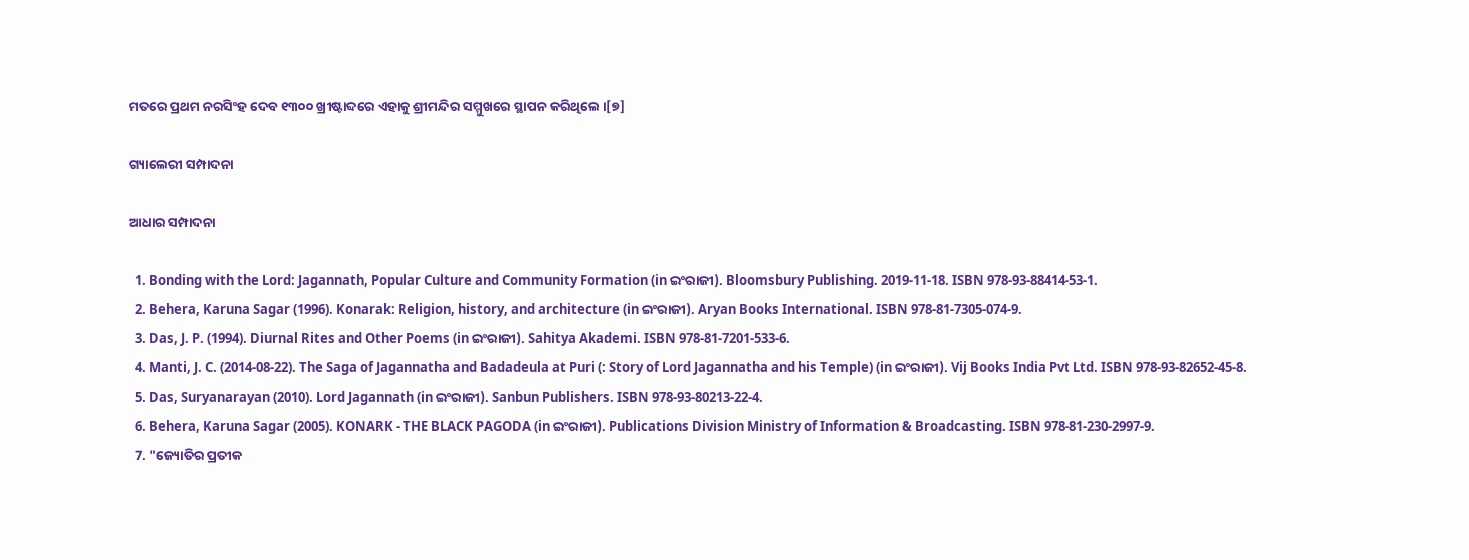ମତରେ ପ୍ରଥମ ନରସିଂହ ଦେବ ୧୩୦୦ ଖ୍ରୀଷ୍ଟାବ୍ଦରେ ଏହାକୁ ଶ୍ରୀମନ୍ଦିର ସମ୍ମୁଖରେ ସ୍ଥାପନ କରିଥିଲେ ।[୭]

ଗ୍ୟାଲେରୀ ସମ୍ପାଦନା

ଆଧାର ସମ୍ପାଦନା

  1. Bonding with the Lord: Jagannath, Popular Culture and Community Formation (in ଇଂରାଜୀ). Bloomsbury Publishing. 2019-11-18. ISBN 978-93-88414-53-1.
  2. Behera, Karuna Sagar (1996). Konarak: Religion, history, and architecture (in ଇଂରାଜୀ). Aryan Books International. ISBN 978-81-7305-074-9.
  3. Das, J. P. (1994). Diurnal Rites and Other Poems (in ଇଂରାଜୀ). Sahitya Akademi. ISBN 978-81-7201-533-6.
  4. Manti, J. C. (2014-08-22). The Saga of Jagannatha and Badadeula at Puri (: Story of Lord Jagannatha and his Temple) (in ଇଂରାଜୀ). Vij Books India Pvt Ltd. ISBN 978-93-82652-45-8.
  5. Das, Suryanarayan (2010). Lord Jagannath (in ଇଂରାଜୀ). Sanbun Publishers. ISBN 978-93-80213-22-4.
  6. Behera, Karuna Sagar (2005). KONARK - THE BLACK PAGODA (in ଇଂରାଜୀ). Publications Division Ministry of Information & Broadcasting. ISBN 978-81-230-2997-9.
  7. "ଜ୍ୟୋତିର ପ୍ରତୀକ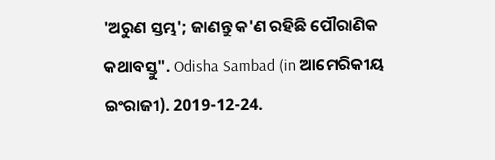'ଅରୁଣ ସ୍ତମ୍ଭ'; ଜାଣନ୍ତୁ କ'ଣ ରହିଛି ପୌରାଣିକ କଥାବସ୍ତୁ". Odisha Sambad (in ଆମେରିକୀୟ ଇଂରାଜୀ). 2019-12-24.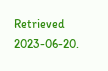Retrieved 2023-06-20.